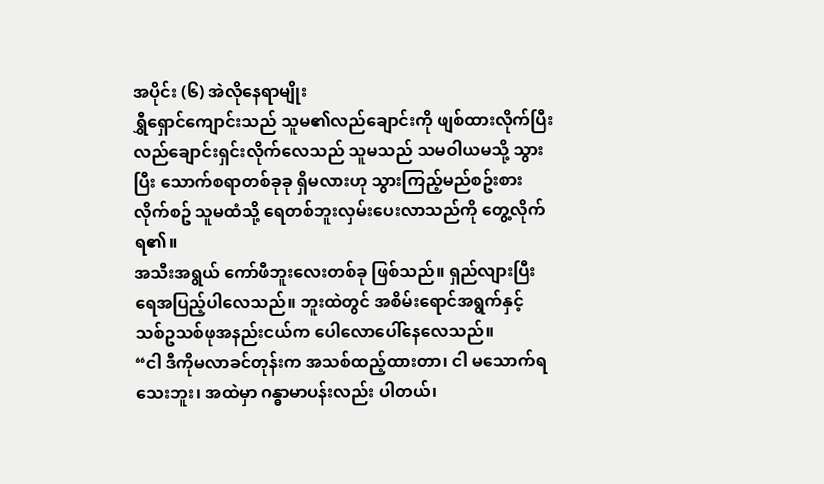အပိုင်း (၆) အဲလိုနေရာမျိုး
ရွှီရှောင်ကျောင်းသည် သူမ၏လည်ချောင်းကို ဖျစ်ထားလိုက်ပြီး လည်ချောင်းရှင်းလိုက်လေသည် သူမသည် သမဝါယမသို့ သွားပြီး သောက်စရာတစ်ခုခု ရှိမလားဟု သွားကြည့်မည်စဥ်းစားလိုက်စဥ် သူမထံသို့ ရေတစ်ဘူးလှမ်းပေးလာသည်ကို တွေ့လိုက်ရ၏။
အသီးအရွယ် ကော်ဖီဘူးလေးတစ်ခု ဖြစ်သည်။ ရှည်လျားပြီး ရေအပြည့်ပါလေသည်။ ဘူးထဲတွင် အစိမ်းရောင်အရွက်နှင့် သစ်ဥသစ်ဖုအနည်းငယ်က ပေါလောပေါ်နေလေသည်။
“ငါ ဒီကိုမလာခင်တုန်းက အသစ်ထည့်ထားတာ၊ ငါ မသောက်ရသေးဘူး၊ အထဲမှာ ဂန္ဓာမာပန်းလည်း ပါတယ်၊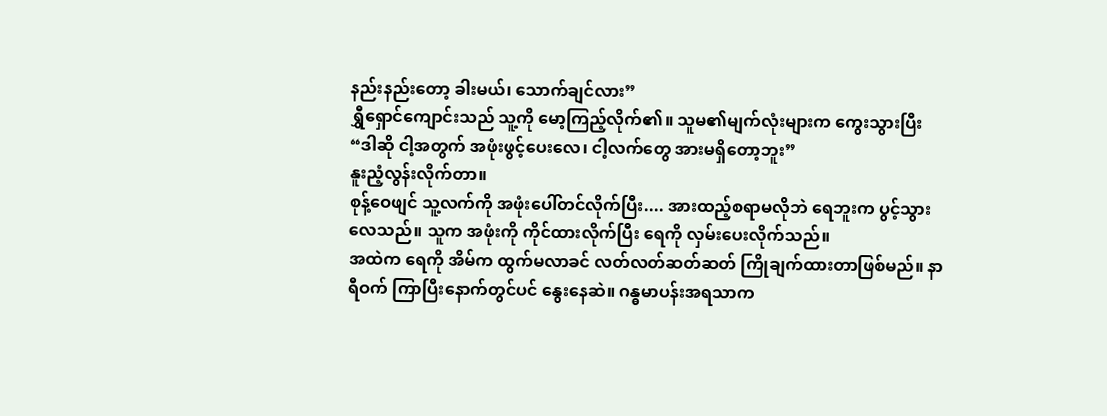နည်းနည်းတော့ ခါးမယ်၊ သောက်ချင်လား”
ရွှီရှောင်ကျောင်းသည် သူ့ကို မော့ကြည့်လိုက်၏။ သူမ၏မျက်လုံးများက ကွေးသွားပြီး
“ဒါဆို ငါ့အတွက် အဖုံးဖွင့်ပေးလေ၊ ငါ့လက်တွေ အားမရှိတော့ဘူး”
နူးညံ့လွန်းလိုက်တာ။
စုန့်ဝေဖျင် သူ့လက်ကို အဖုံးပေါ်တင်လိုက်ပြီး.... အားထည့်စရာမလိုဘဲ ရေဘူးက ပွင့်သွားလေသည်။ သူက အဖုံးကို ကိုင်ထားလိုက်ပြီး ရေကို လှမ်းပေးလိုက်သည်။
အထဲက ရေကို အိမ်က ထွက်မလာခင် လတ်လတ်ဆတ်ဆတ် ကြိုချက်ထားတာဖြစ်မည်။ နာရီဝက် ကြာပြီးနောက်တွင်ပင် နွေးနေဆဲ။ ဂန္ဓမာပန်းအရသာက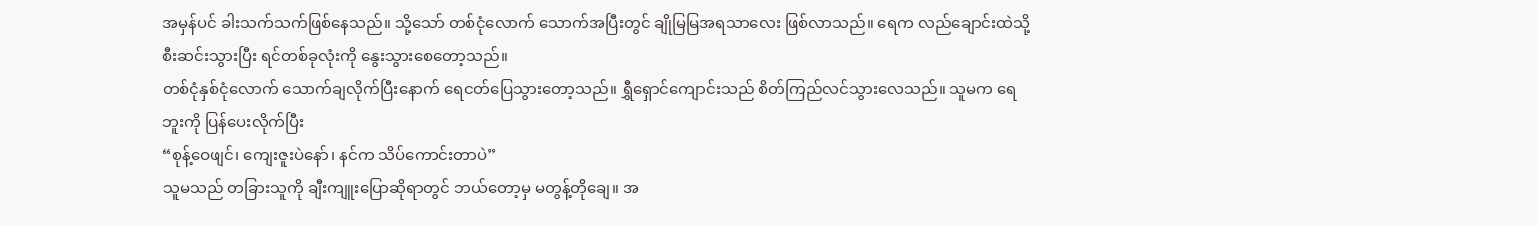အမှန်ပင် ခါးသက်သက်ဖြစ်နေသည်။ သို့သော် တစ်ငုံလောက် သောက်အပြီးတွင် ချိုမြမြအရသာလေး ဖြစ်လာသည်။ ရေက လည်ချောင်းထဲသို့ စီးဆင်းသွားပြီး ရင်တစ်ခုလုံးကို နွေးသွားစေတော့သည်။
တစ်ငုံနှစ်ငုံလောက် သောက်ချလိုက်ပြီးနောက် ရေငတ်ပြေသွားတော့သည်။ ရွှီရှောင်ကျောင်းသည် စိတ်ကြည်လင်သွားလေသည်။ သူမက ရေဘူးကို ပြန်ပေးလိုက်ပြီး
“စုန့်ဝေဖျင်၊ ကျေးဇူးပဲနော်၊ နင်က သိပ်ကောင်းတာပဲ”
သူမသည် တခြားသူကို ချီးကျူးပြောဆိုရာတွင် ဘယ်တော့မှ မတွန့်တိုချေ။ အ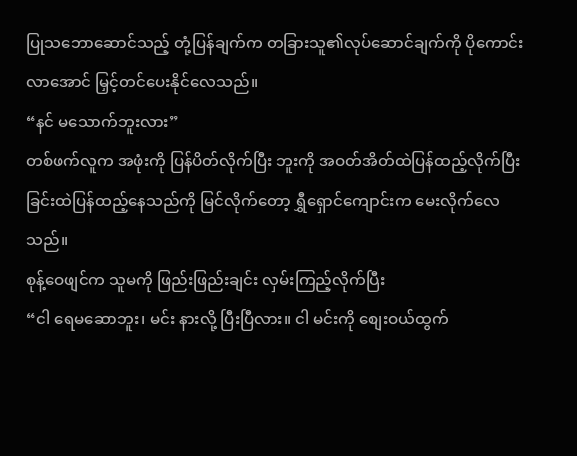ပြုသဘောဆောင်သည့် တုံ့ပြန်ချက်က တခြားသူ၏လုပ်ဆောင်ချက်ကို ပိုကောင်းလာအောင် မြှင့်တင်ပေးနိုင်လေသည်။
“နင် မသောက်ဘူးလား”
တစ်ဖက်လူက အဖုံးကို ပြန်ပိတ်လိုက်ပြီး ဘူးကို အဝတ်အိတ်ထဲပြန်ထည့်လိုက်ပြီး ခြင်းထဲပြန်ထည့်နေသည်ကို မြင်လိုက်တော့ ရွှီရှောင်ကျောင်းက မေးလိုက်လေသည်။
စုန့်ဝေဖျင်က သူမကို ဖြည်းဖြည်းချင်း လှမ်းကြည့်လိုက်ပြီး
“ငါ ရေမဆောဘူး၊ မင်း နားလို့ ပြီးပြီလား။ ငါ မင်းကို စျေးဝယ်ထွက်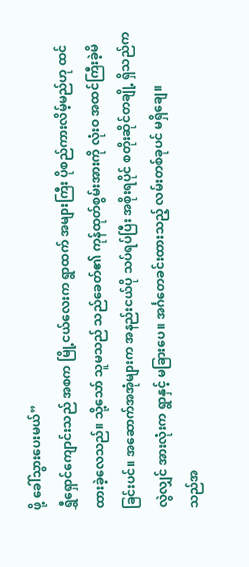ဖို့ ခေါ်သွားပေးမယ်”
ရွှီရှောင်ကျောင်းသည် အစက မြို့ငယ်လေးက ရွာထက် အများကြီး ပိုစည်ကားလိမ့်မည်ဟု ထင်ထားခဲ့လေသည်။ သို့သော် သူမသည် သည်ခေတ်၏ ကုန်ထုတ်စွမ်းအားကို လုံးဝ အထင်ကြီးခဲ့မိခြင်းပင်။ အဆောက်အအုံများက အနည်းငယ်ပို သပ်ရပ်ပြီး အစိုးရပိုင် စတိုးဆိုင်တချို့ ရှိသည်ကလွဲလျှင် အားလုံးက ရွာနှင့် မခြားပေ။ အင်္ဂတေခင်းထားသည့် လမ်းတစ်ခုပင် မရှိချေ။
သည်အ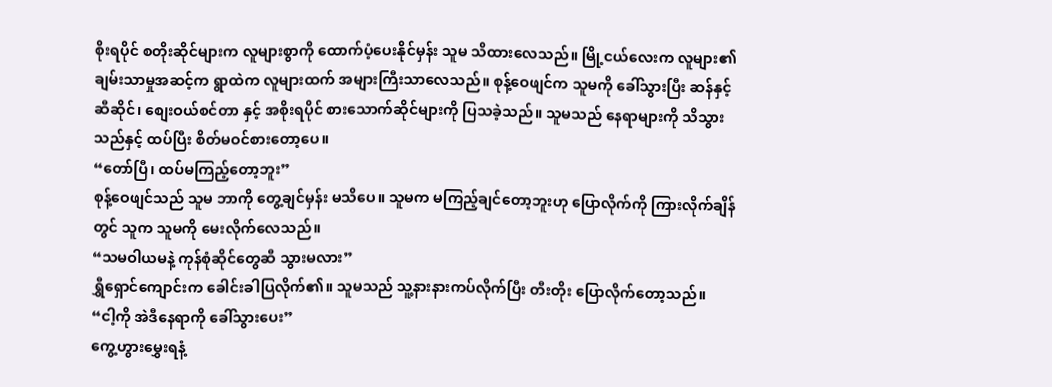စိုးရပိုင် စတိုးဆိုင်များက လူများစွာကို ထောက်ပံ့ပေးနိုင်မှန်း သူမ သိထားလေသည်။ မြို့ငယ်လေးက လူများ၏ ချမ်းသာမှုအဆင့်က ရွာထဲက လူများထက် အများကြီးသာလေသည်။ စုန့်ဝေဖျင်က သူမကို ခေါ်သွားပြီး ဆန်နှင့်ဆီဆိုင်၊ စျေးဝယ်စင်တာ နှင့် အစိုးရပိုင် စားသောက်ဆိုင်များကို ပြသခဲ့သည်။ သူမသည် နေရာများကို သိသွားသည်နှင့် ထပ်ပြီး စိတ်မဝင်စားတော့ပေ။
“တော်ပြီ၊ ထပ်မကြည့်တော့ဘူး”
စုန့်ဝေဖျင်သည် သူမ ဘာကို တွေ့ချင်မှန်း မသိပေ။ သူမက မကြည့်ချင်တော့ဘူးဟု ပြောလိုက်ကို ကြားလိုက်ချိန်တွင် သူက သူမကို မေးလိုက်လေသည်။
“သမဝါယမနဲ့ ကုန်စုံဆိုင်တွေဆီ သွားမလား”
ရွှီရှောင်ကျောင်းက ခေါင်းခါပြလိုက်၏။ သူမသည် သူ့နားနားကပ်လိုက်ပြီး တီးတိုး ပြောလိုက်တော့သည်။
“ငါ့ကို အဲဒီနေရာကို ခေါ်သွားပေး”
ကွေ့ဟွားမွှေးရနံ့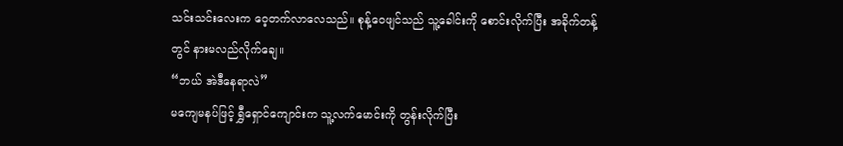သင်းသင်းလေးက ဝေ့တက်လာလေသည်။ စုန့်ဝေဖျင်သည် သူ့ခေါင်းကို စောင်းလိုက်ပြီး အခိုက်တန့်တွင် နားမလည်လိုက်ချေ။
“ဘယ် အဲဒီနေရာလဲ”
မကျေမနပ်ဖြင့် ရွှီရှောင်ကျောင်းက သူ့လက်မောင်းကို တွန်းလိုက်ပြီး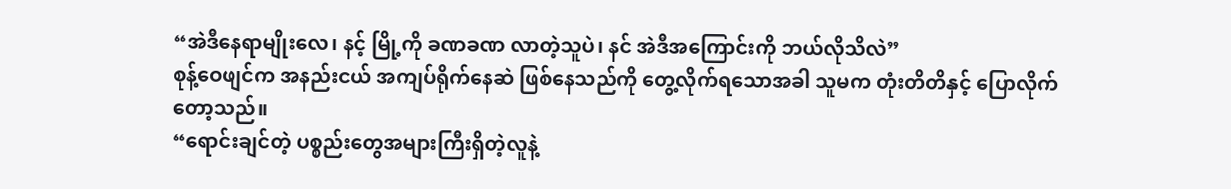“အဲဒီနေရာမျိုးလေ၊ နင့် မြို့ကို ခဏခဏ လာတဲ့သူပဲ၊ နင် အဲဒီအကြောင်းကို ဘယ်လိုသိလဲ”
စုန့်ဝေဖျင်က အနည်းငယ် အကျပ်ရိုက်နေဆဲ ဖြစ်နေသည်ကို တွေ့လိုက်ရသောအခါ သူမက တုံးတိတိနှင့် ပြောလိုက်တော့သည်။
“ရောင်းချင်တဲ့ ပစ္စည်းတွေအများကြီးရှိတဲ့လူနဲ့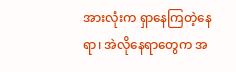အားလုံးက ရှာနေကြတဲ့နေရာ၊ အဲလိုနေရာတွေက အ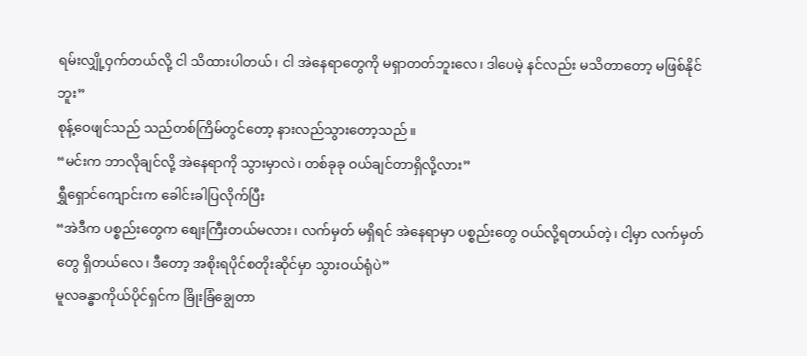ရမ်းလျှို့ဝှက်တယ်လို့ ငါ သိထားပါတယ်၊ ငါ အဲနေရာတွေကို မရှာတတ်ဘူးလေ၊ ဒါပေမဲ့ နင်လည်း မသိတာတော့ မဖြစ်နိုင်ဘူး”
စုန့်ဝေဖျင်သည် သည်တစ်ကြိမ်တွင်တော့ နားလည်သွားတော့သည်။
“မင်းက ဘာလိုချင်လို့ အဲနေရာကို သွားမှာလဲ၊ တစ်ခုခု ဝယ်ချင်တာရှိလို့လား”
ရွှီရှောင်ကျောင်းက ခေါင်းခါပြလိုက်ပြီး
“အဲဒီက ပစ္စည်းတွေက စျေးကြီးတယ်မလား၊ လက်မှတ် မရှိရင် အဲနေရာမှာ ပစ္စည်းတွေ ဝယ်လို့ရတယ်တဲ့၊ ငါ့မှာ လက်မှတ်တွေ ရှိတယ်လေ၊ ဒီတော့ အစိုးရပိုင်စတိုးဆိုင်မှာ သွားဝယ်ရုံပဲ”
မူလခန္ဓာကိုယ်ပိုင်ရှင်က ခြိုးခြံချွေတာ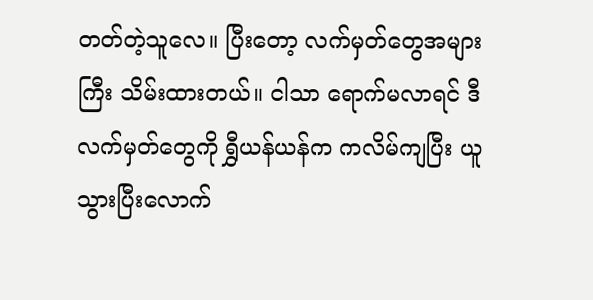တတ်တဲ့သူလေ။ ပြီးတော့ လက်မှတ်တွေအများကြီး သိမ်းထားတယ်။ ငါသာ ရောက်မလာရင် ဒီလက်မှတ်တွေကို ရွှီယန်ယန်က ကလိမ်ကျပြီး ယူသွားပြီးလောက်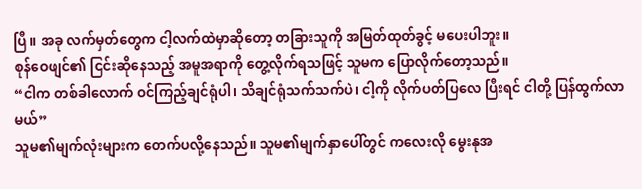ပြီ။ အခု လက်မှတ်တွေက ငါ့လက်ထဲမှာဆိုတော့ တခြားသူကို အမြတ်ထုတ်ခွင့် မပေးပါဘူး။
စုန်ဝေဖျင်၏ ငြင်းဆိုနေသည့် အမူအရာကို တွေ့လိုက်ရသဖြင့် သူမက ပြောလိုက်တော့သည်။
“ငါက တစ်ခါလောက် ဝင်ကြည့်ချင်ရုံပါ၊ သိချင်ရုံသက်သက်ပဲ၊ ငါ့ကို လိုက်ပတ်ပြလေ ပြီးရင် ငါတို့ ပြန်ထွက်လာမယ်”
သူမ၏မျက်လုံးများက တေက်ပလို့နေသည်။ သူမ၏မျက်နှာပေါ်တွင် ကလေးလို မွေးနုအ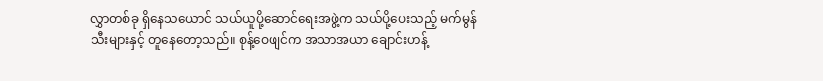လွှာတစ်ခု ရှိနေသယောင် သယ်ယူပို့ဆောင်ရေးအဖွဲ့က သယ်ပို့ပေးသည့် မက်မွန်သီးများနှင့် တူနေတော့သည်။ စုန့်ဝေဖျင်က အသာအယာ ချောင်းဟန့်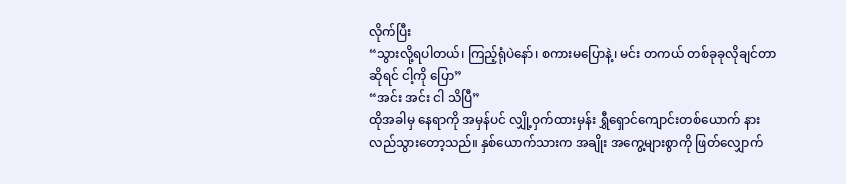လိုက်ပြီး
“သွားလို့ရပါတယ်၊ ကြည့်ရုံပဲနော်၊ စကားမပြောနဲ့၊ မင်း တကယ် တစ်ခုခုလိုချင်တာဆိုရင် ငါ့ကို ပြော”
“အင်း အင်း ငါ သိပြီ”
ထိုအခါမှ နေရာကို အမှန်ပင် လျှို့ဝှက်ထားမှန်း ရွှီရှောင်ကျောင်းတစ်ယောက် နားလည်သွားတော့သည်။ နှစ်ယောက်သားက အချိုး အကွေ့များစွာကို ဖြတ်လျှောက်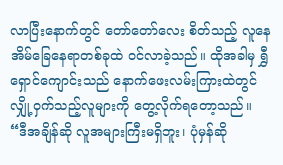လာပြီးနောက်တွင် တော်တော်လေး စိတ်သည့် လူနေအိမ်ခြေနေရာတစ်ခုထဲ ဝင်လာခဲ့သည်။ ထိုအခါမှ ရွှီရှောင်ကျောင်းသည် နောက်ဖေးလမ်းကြားထဲတွင် လျှို့ဝှက်သည့်လူများကို တွေ့လိုက်ရတော့သည်။
“ဒီအချိန်ဆို လူအများကြီးမရှိဘူး၊ ပုံမှန်ဆို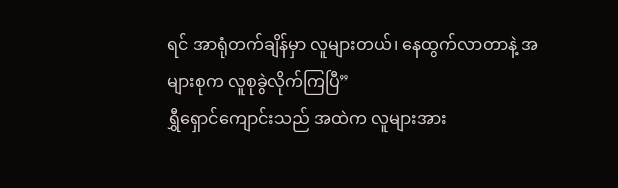ရင် အာရုံတက်ချိန်မှာ လူများတယ်၊ နေထွက်လာတာနဲ့ အများစုက လူစုခွဲလိုက်ကြပြီ”
ရွှီရှောင်ကျောင်းသည် အထဲက လူများအား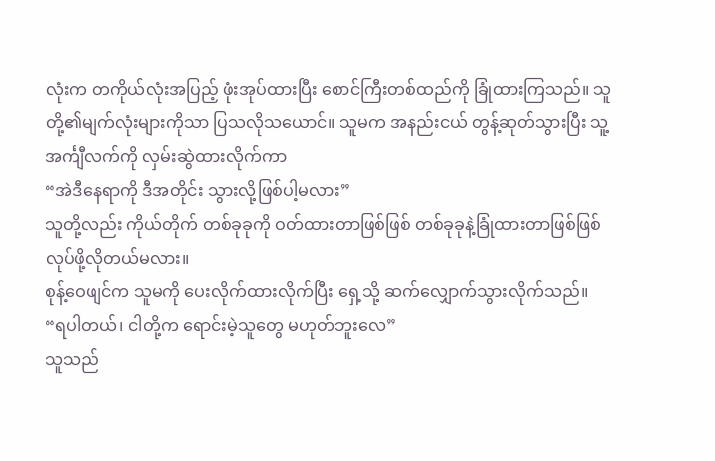လုံးက တကိုယ်လုံးအပြည့် ဖုံးအုပ်ထားပြီး စောင်ကြီးတစ်ထည်ကို ခြုံထားကြသည်။ သူတို့၏မျက်လုံးများကိုသာ ပြသလိုသယောင်။ သူမက အနည်းငယ် တွန့်ဆုတ်သွားပြီး သူ့အင်္ကျီလက်ကို လှမ်းဆွဲထားလိုက်ကာ
“အဲဒီနေရာကို ဒီအတိုင်း သွားလို့ဖြစ်ပါ့မလား”
သူတို့လည်း ကိုယ်တိုက် တစ်ခုခုကို ဝတ်ထားတာဖြစ်ဖြစ် တစ်ခုခုနဲ့ခြုံထားတာဖြစ်ဖြစ် လုပ်ဖို့လိုတယ်မလား။
စုန့်ဝေဖျင်က သူမကို ပေးလိုက်ထားလိုက်ပြီး ရှေ့သို့ ဆက်လျှောက်သွားလိုက်သည်။
“ရပါတယ်၊ ငါတို့က ရောင်းမဲ့သူတွေ မဟုတ်ဘူးလေ”
သူသည်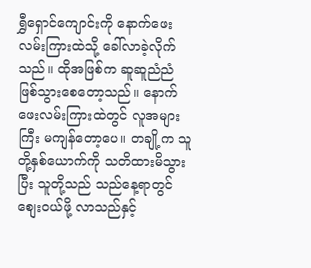ရွှီရှောင်ကျောင်းကို နောက်ဖေးလမ်းကြားထဲသို့ ခေါ်လာခဲ့လိုက်သည်။ ထိုအဖြစ်က ဆူဆူညံညံ ဖြစ်သွားစေတော့သည်။ နောက်ဖေးလမ်းကြားထဲတွင် လူအများကြီး မကျန်တော့ပေ။ တချို့က သူတို့နှစ်ယောက်ကို သတိထားမိသွားပြီး သူတို့သည် သည်နေ့ရာတွင် စျေးဝယ်ဖို့ လာသည်နှင့်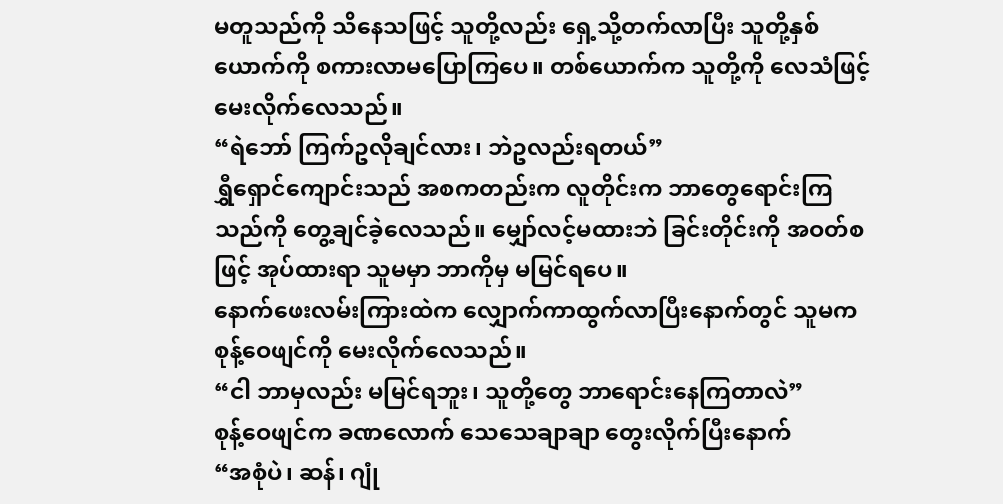မတူသည်ကို သိနေသဖြင့် သူတို့လည်း ရှေ့သို့တက်လာပြီး သူတို့နှစ်ယောက်ကို စကားလာမပြောကြပေ။ တစ်ယောက်က သူတို့ကို လေသံဖြင့် မေးလိုက်လေသည်။
“ရဲဘော် ကြက်ဥလိုချင်လား၊ ဘဲဥလည်းရတယ်”
ရွှီရှောင်ကျောင်းသည် အစကတည်းက လူတိုင်းက ဘာတွေရောင်းကြသည်ကို တွေ့ချင်ခဲ့လေသည်။ မျှော်လင့်မထားဘဲ ခြင်းတိုင်းကို အဝတ်စဖြင့် အုပ်ထားရာ သူမမှာ ဘာကိုမှ မမြင်ရပေ။
နောက်ဖေးလမ်းကြားထဲက လျှောက်ကာထွက်လာပြီးနောက်တွင် သူမက စုန့်ဝေဖျင်ကို မေးလိုက်လေသည်။
“ငါ ဘာမှလည်း မမြင်ရဘူး၊ သူတို့တွေ ဘာရောင်းနေကြတာလဲ”
စုန့်ဝေဖျင်က ခဏလောက် သေသေချာချာ တွေးလိုက်ပြီးနောက်
“အစုံပဲ၊ ဆန်၊ ဂျုံ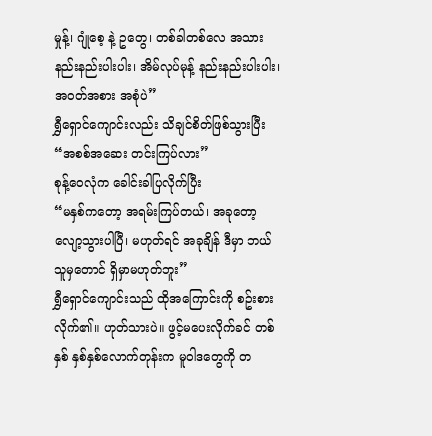မှုန့်၊ ဂျုံစေ့ နဲ့ ဥတွေ၊ တစ်ခါတစ်လေ အသားနည်းနည်းပါးပါး၊ အိမ်လုပ်မုန့် နည်းနည်းပါးပါး၊ အဝတ်အစား အစုံပဲ”
ရွှီရှောင်ကျောင်းလည်း သိချင်စိတ်ဖြစ်သွားပြီး
“အစစ်အဆေး တင်းကြပ်လား”
စုန့်ဝေလုံက ခေါင်းခါပြလိုက်ပြီး
“မနှစ်ကတော့ အရမ်းကြပ်တယ်၊ အခုတော့ လျော့သွားပါပြီ၊ မဟုတ်ရင် အခုချိန် ဒီမှာ ဘယ်သူမှတောင် ရှိမှာမဟုတ်ဘူး”
ရွှီရှောင်ကျောင်းသည် ထိုအကြောင်းကို စဥ်းစားလိုက်၏။ ဟုတ်သားပဲ။ ဖွင့်မပေးလိုက်ခင် တစ်နှစ် နှစ်နှစ်လောက်တုန်းက မူဝါဒတွေကို တ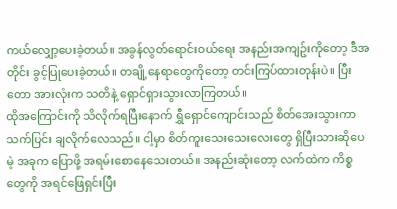ကယ်လျှော့ပေးခဲ့တယ်။ အခွန်လွတ်ရောင်းဝယ်ရေး အနည်းအကျဥ်းကိုတော့ ဒီအတိုင်း ခွင့်ပြုပေးခဲ့တယ်။ တချို့နေရာတွေကိုတော့ တင်းကြပ်ထားတုန်းပဲ။ ပြီးတော အားလုံးက သတိနဲ့ ရှောင်ရှားသွားလာကြတယ်။
ထိုအကြောင်းကို သိလိုက်ရပြီးနောက် ရွှီရှောင်ကျောင်းသည် စိတ်အေးသွားကာ သက်ပြင်း ချလိုက်လေသည်။ ငါ့မှာ စိတ်ကူးသေးသေးလေးတွေ ရှိပြီးသားဆိုပေမဲ့ အခုက ပြောဖို့ အရမ်းစောနေသေးတယ်။ အနည်းဆုံးတော့ လက်ထဲက ကိစ္စတွေကို အရင်ဖြေရှင်းပြီး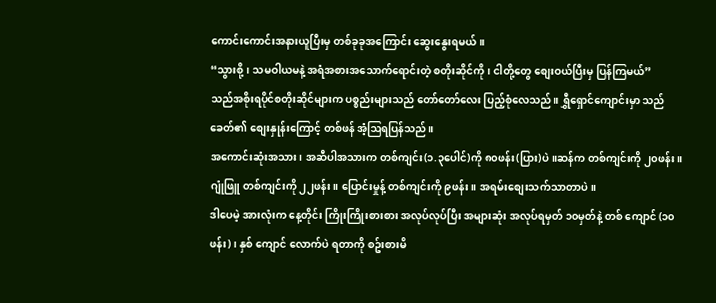ကောင်းကောင်းအနားယူပြီးမှ တစ်ခုခုအကြောင်း ဆွေးနွေးရမယ်။
“သွားစို့၊ သမဝါယမနဲ့ အရံအစားအသောက်ရောင်းတဲ့ စတိုးဆိုင်ကို၊ ငါတို့တွေ စျေးဝယ်ပြီးမှ ပြန်ကြမယ်”
သည်အစိုးရပိုင်စတိုးဆိုင်များက ပစ္စည်းများသည် တော်တော်လေး ပြည့်စုံလေသည်။ ရွှီရှောင်ကျောင်းမှာ သည်ခေတ်၏ စျေးနှုန်းကြောင့် တစ်ဖန် အံ့ဩရပြန်သည်။
အကောင်းဆုံးအသား၊ အဆီပါအသားက တစ်ကျင်း(၁.၃ပေါင်)ကို ၈၀ဖန်း(ပြား)ပဲ။ဆန်က တစ်ကျင်းကို ၂၀ဖန်း။ ဂျုံဖြူ တစ်ကျင်းကို ၂၂ဖန်း။ ပြောင်းမှုန့် တစ်ကျင်းကို ၉ဖန်း။ အရမ်းစျေးသက်သာတာပဲ။
ဒါပေမဲ့ အားလုံးက နေ့တိုင်း ကြိုးကြိုးစားစား အလုပ်လုပ်ပြီး အများဆုံး အလုပ်ရမှတ် ၁၀မှတ်နဲ့ တစ် ကျောင် (၁၀ဖန်း)၊ နှစ် ကျောင် လောက်ပဲ ရတာကို စဥ်းစားမိ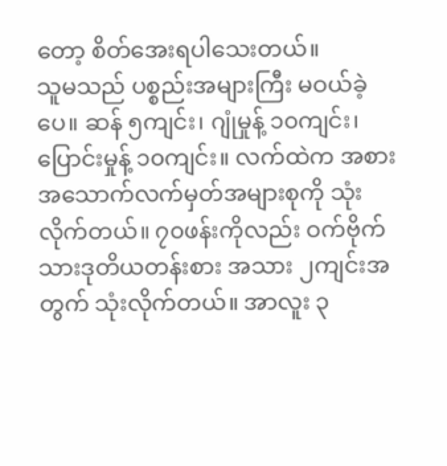တော့ စိတ်အေးရပါသေးတယ်။
သူမသည် ပစ္စည်းအများကြီး မဝယ်ခဲ့ပေ။ ဆန် ၅ကျင်း၊ ဂျုံမှုန့် ၁၀ကျင်း၊ ပြောင်းမှုန့် ၁၀ကျင်း။ လက်ထဲက အစားအသောက်လက်မှတ်အများစုကို သုံးလိုက်တယ်။ ၇၀ဖန်းကိုလည်း ဝက်ဗိုက်သားဒုတိယတန်းစား အသား ၂ကျင်းအတွက် သုံးလိုက်တယ်။ အာလူး ၃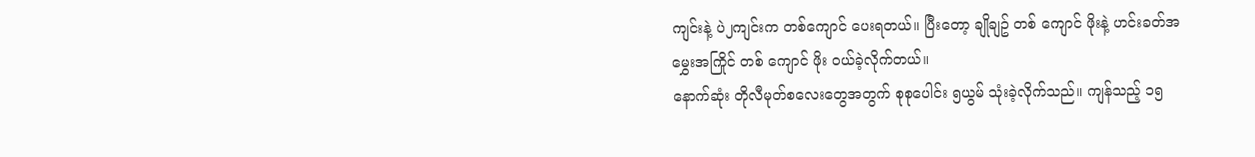ကျင်းနဲ့ ပဲ၂ကျင်းက တစ်ကျောင် ပေးရတယ်။ ပြီးတော့ ချိုချဥ် တစ် ကျောင် ဖိုးနဲ့ ဟင်းခတ်အမွှေးအကြိုင် တစ် ကျောင် ဖိုး ဝယ်ခဲ့လိုက်တယ်။
နောက်ဆုံး တိုလီမုတ်စလေးတွေအတွက် စုစုပေါင်း ၅ယွမ် သုံးခဲ့လိုက်သည်။ ကျန်သည့် ၁၅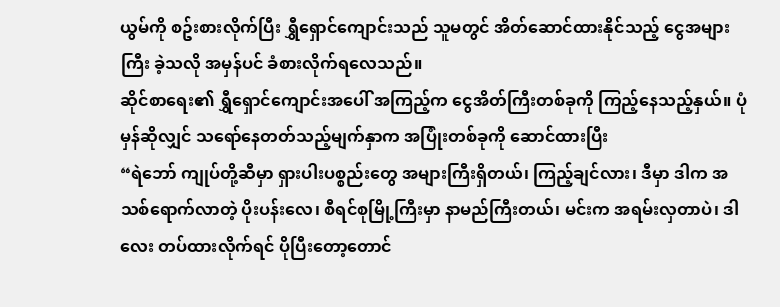ယွမ်ကို စဥ်းစားလိုက်ပြီး ရွှီရှောင်ကျောင်းသည် သူမတွင် အိတ်ဆောင်ထားနိုင်သည့် ငွေအများကြီး ခဲ့သလို အမှန်ပင် ခံစားလိုက်ရလေသည်။
ဆိုင်စာရေး၏ ရွှီရှောင်ကျောင်းအပေါ် အကြည့်က ငွေအိတ်ကြီးတစ်ခုကို ကြည့်နေသည့်နှယ်။ ပုံမှန်ဆိုလျှင် သရော်နေတတ်သည့်မျက်နှာက အပြုံးတစ်ခုကို ဆောင်ထားပြီး
“ရဲဘော် ကျုပ်တို့ဆီမှာ ရှားပါးပစ္စည်းတွေ အများကြီးရှိတယ်၊ ကြည့်ချင်လား၊ ဒီမှာ ဒါက အသစ်ရောက်လာတဲ့ ပိုးပန်းလေ၊ စီရင်စုမြို့ကြီးမှာ နာမည်ကြီးတယ်၊ မင်းက အရမ်းလှတာပဲ၊ ဒါလေး တပ်ထားလိုက်ရင် ပိုပြီးတော့တောင်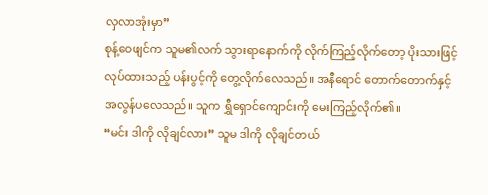လှလာအုံးမှာ”
စုန့်ဝေဖျင်က သူမ၏လက် သွားရာနောက်ကို လိုက်ကြည့်လိုက်တော့ ပိုးသားဖြင့် လုပ်ထားသည့် ပန်းပွင့်ကို တွေ့လိုက်လေသည်။ အနီရောင် တောက်တောက်နှင့် အလွန်ပလေသည်။ သူက ရွှီရှောင်ကျောင်းကို မေးကြည့်လိုက်၏။
“မင်း ဒါကို လိုချင်လား” သူမ ဒါကို လိုချင်တယ်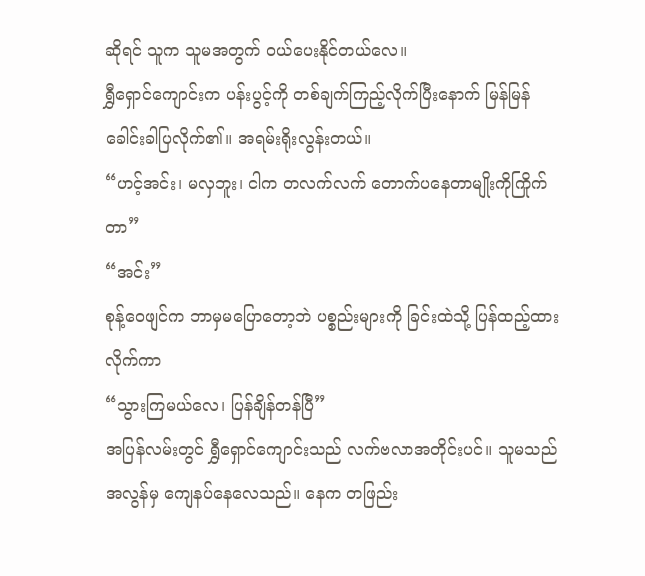ဆိုရင် သူက သူမအတွက် ဝယ်ပေးနိုင်တယ်လေ။
ရွှီရှောင်ကျောင်းက ပန်းပွင့်ကို တစ်ချက်ကြည့်လိုက်ပြီးနောက် မြန်မြန် ခေါင်းခါပြလိုက်၏။ အရမ်းရိုးလွန်းတယ်။
“ဟင့်အင်း၊ မလှဘူး၊ ငါက တလက်လက် တောက်ပနေတာမျိုးကိုကြိုက်တာ”
“အင်း”
စုန့်ဝေဖျင်က ဘာမှမပြောတော့ဘဲ ပစ္စည်းများကို ခြင်းထဲသို့ ပြန်ထည့်ထားလိုက်ကာ
“သွားကြမယ်လေ၊ ပြန်ချိန်တန်ပြီ”
အပြန်လမ်းတွင် ရွှီရှောင်ကျောင်းသည် လက်ဗလာအတိုင်းပင်။ သူမသည် အလွန်မှ ကျေနပ်နေလေသည်။ နေက တဖြည်း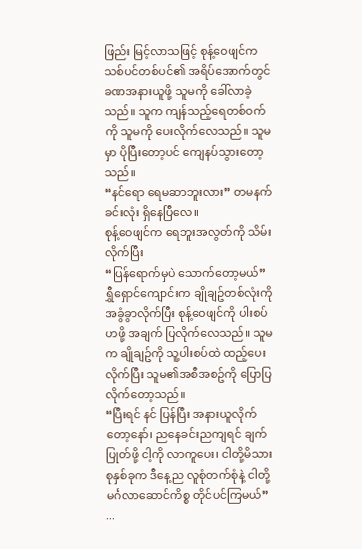ဖြည်း မြင့်လာသဖြင့် စုန့်ဝေဖျင်က သစ်ပင်တစ်ပင်၏ အရိပ်အောက်တွင် ခဏအနားယူဖို့ သူမကို ခေါ်လာခဲ့သည်။ သူက ကျန်သည့်ရေတစ်ဝက်ကို သူမကို ပေးလိုက်လေသည်။ သူမမှာ ပိုပြီးတော့ပင် ကျေနပ်သွားတော့သည်။
“နင်ရော ရေမဆာဘူးလား” တမနက်ခင်းလုံး ရှိနေပြီလေ။
စုန့်ဝေဖျင်က ရေဘူးအလွတ်ကို သိမ်းလိုက်ပြီး
“ပြန်ရောက်မှပဲ သောက်တော့မယ်”
ရွှီရှောင်ကျောင်းက ချိုချဥ်တစ်လုံးကို အခွံခွာလိုက်ပြီး စုန့်ဝေဖျင်ကို ပါးစပ်ဟဖို့ အချက် ပြလိုက်လေသည်။ သူမက ချိုချဥ်ကို သူ့ပါးစပ်ထဲ ထည့်ပေးလိုက်ပြီး သူမ၏အစီအစဥ်ကို ပြောပြလိုက်တော့သည်။
“ပြီးရင် နင် ပြန်ပြီး အနားယူလိုက်တော့နော်၊ ညနေခင်းညကျရင် ချက်ပြုတ်ဖို့ ငါ့ကို လာကူပေး၊ ငါတို့မိသားစုနှစ်ခုက ဒီနေ့ည လူစုံတက်စုံနဲ့ ငါတို့မင်္ဂလာဆောင်ကိစ္စ တိုင်ပင်ကြမယ်”
...